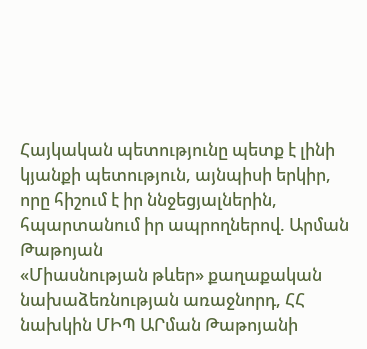Հայկական պետությունը պետք է լինի կյանքի պետություն, այնպիսի երկիր, որը հիշում է իր ննջեցյալներին, հպարտանում իր ապրողներով. Արման Թաթոյան
«Միասնության թևեր» քաղաքական նախաձեռնության առաջնորդ, ՀՀ նախկին ՄԻՊ ԱՐման Թաթոյանի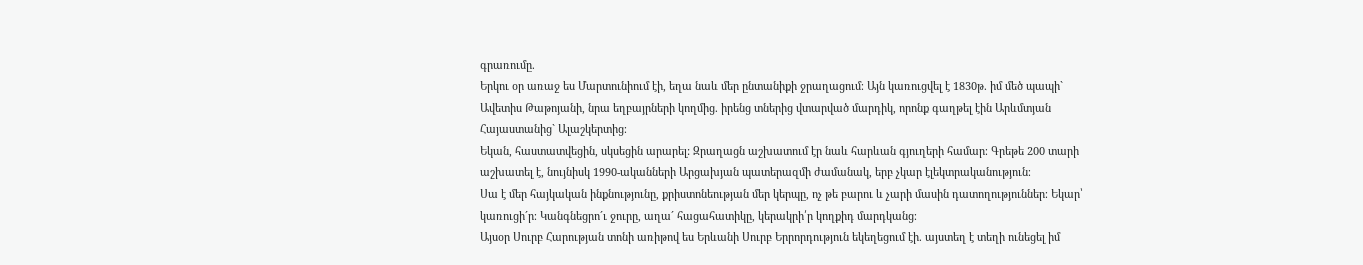գրառումը.
Երկու օր առաջ ես Մարտունիում էի, եղա նաև մեր ընտանիքի ջրաղացում։ Այն կառուցվել է 1830թ. իմ մեծ պապի` Ավետիս Թաթոյանի, նրա եղբայրների կողմից. իրենց տներից վտարված մարդիկ, որոնք գաղթել էին Արևմտյան Հայաստանից` Ալաշկերտից։
Եկան, հաստատվեցին, սկսեցին արարել: Զրաղացն աշխատում էր նաև հարևան գյուղերի համար։ Գրեթե 200 տարի աշխատել է, նույնիսկ 1990-ականների Արցախյան պատերազմի ժամանակ, երբ չկար էլեկտրականություն։
Սա է մեր հայկական ինքնությունը, քրիստոնեության մեր կերպը, ոչ թե բարու և չարի մասին դատողություններ։ Եկար՝ կառուցի´ր։ Կանգնեցրո´ւ ջուրը, աղա´ հացահատիկը, կերակրի՛ր կողքիդ մարդկանց։
Այսօր Սուրբ Հարության տոնի առիթով ես Երևանի Սուրբ Երրորդություն եկեղեցում էի. այստեղ է տեղի ունեցել իմ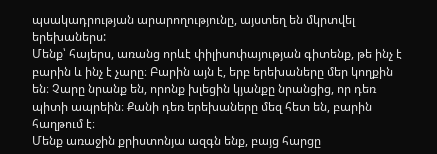պսակադրության արարողությունը, այստեղ են մկրտվել երեխաներս:
Մենք՝ հայերս, առանց որևէ փիլիսոփայության գիտենք, թե ինչ է բարին և ինչ է չարը։ Բարին այն է, երբ երեխաները մեր կողքին են։ Չարը նրանք են, որոնք խլեցին կյանքը նրանցից, որ դեռ պիտի ապրեին։ Քանի դեռ երեխաները մեզ հետ են, բարին հաղթում է։
Մենք առաջին քրիստոնյա ազգն ենք, բայց հարցը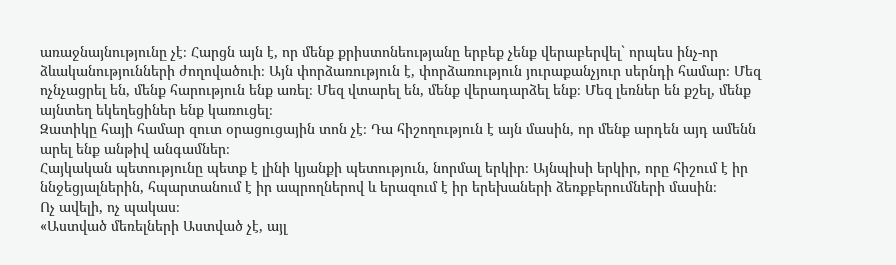առաջնայնությունը չէ։ Հարցն այն է, որ մենք քրիստոնեությանը երբեք չենք վերաբերվել` որպես ինչ-որ ձևականությունների ժողովածուի։ Այն փորձառություն է, փորձառություն յուրաքանչյուր սերնդի համար։ Մեզ ոչնչացրել են, մենք հարություն ենք առել։ Մեզ վտարել են, մենք վերադարձել ենք։ Մեզ լեռներ են քշել, մենք այնտեղ եկեղեցիներ ենք կառուցել։
Զատիկը հայի համար զուտ օրացուցային տոն չէ։ Դա հիշողություն է այն մասին, որ մենք արդեն այդ ամենն արել ենք անթիվ անգամներ։
Հայկական պետությունը պետք է լինի կյանքի պետություն, նորմալ երկիր։ Այնպիսի երկիր, որը հիշում է իր ննջեցյալներին, հպարտանում է իր ապրողներով և երազում է իր երեխաների ձեռքբերումների մասին։
Ոչ ավելի, ոչ պակաս։
«Աստված մեռելների Աստված չէ, այլ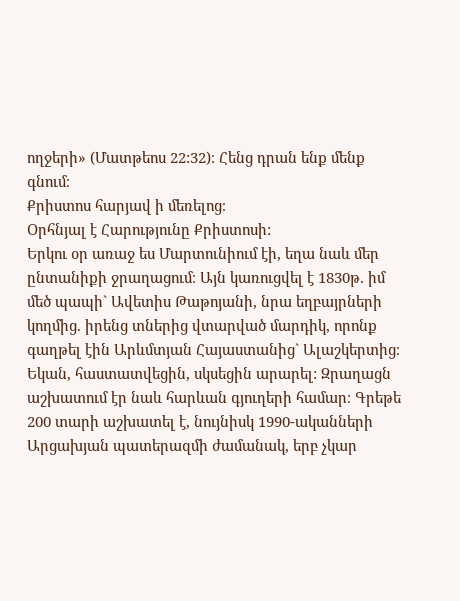ողջերի» (Մատթեոս 22:32)։ Հենց դրան ենք մենք գնում։
Քրիստոս հարյավ ի մեռելոց։
Օրհնյալ է Հարությունը Քրիստոսի:
Երկու օր առաջ ես Մարտունիում էի, եղա նաև մեր ընտանիքի ջրաղացում։ Այն կառուցվել է 1830թ. իմ մեծ պապի` Ավետիս Թաթոյանի, նրա եղբայրների կողմից. իրենց տներից վտարված մարդիկ, որոնք գաղթել էին Արևմտյան Հայաստանից` Ալաշկերտից։
Եկան, հաստատվեցին, սկսեցին արարել: Զրաղացն աշխատում էր նաև հարևան գյուղերի համար։ Գրեթե 200 տարի աշխատել է, նույնիսկ 1990-ականների Արցախյան պատերազմի ժամանակ, երբ չկար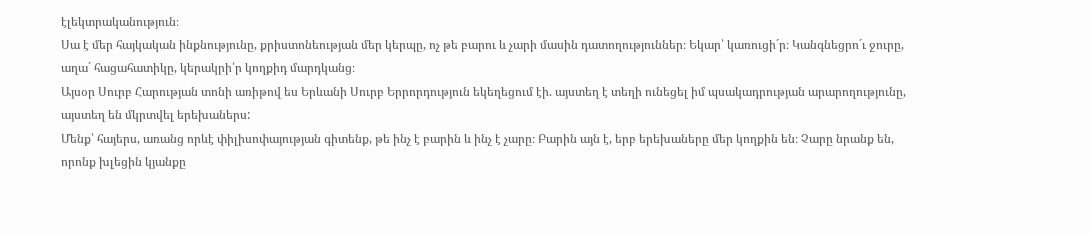էլեկտրականություն։
Սա է մեր հայկական ինքնությունը, քրիստոնեության մեր կերպը, ոչ թե բարու և չարի մասին դատողություններ։ Եկար՝ կառուցի´ր։ Կանգնեցրո´ւ ջուրը, աղա´ հացահատիկը, կերակրի՛ր կողքիդ մարդկանց։
Այսօր Սուրբ Հարության տոնի առիթով ես Երևանի Սուրբ Երրորդություն եկեղեցում էի. այստեղ է տեղի ունեցել իմ պսակադրության արարողությունը, այստեղ են մկրտվել երեխաներս:
Մենք՝ հայերս, առանց որևէ փիլիսոփայության գիտենք, թե ինչ է բարին և ինչ է չարը։ Բարին այն է, երբ երեխաները մեր կողքին են։ Չարը նրանք են, որոնք խլեցին կյանքը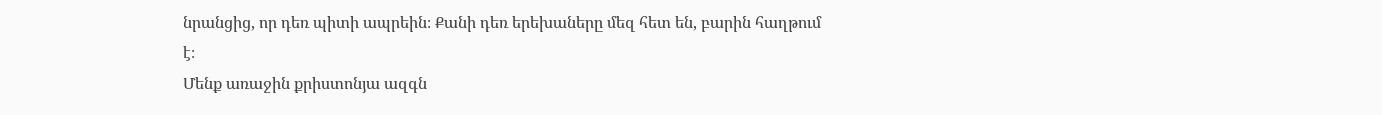նրանցից, որ դեռ պիտի ապրեին։ Քանի դեռ երեխաները մեզ հետ են, բարին հաղթում է։
Մենք առաջին քրիստոնյա ազգն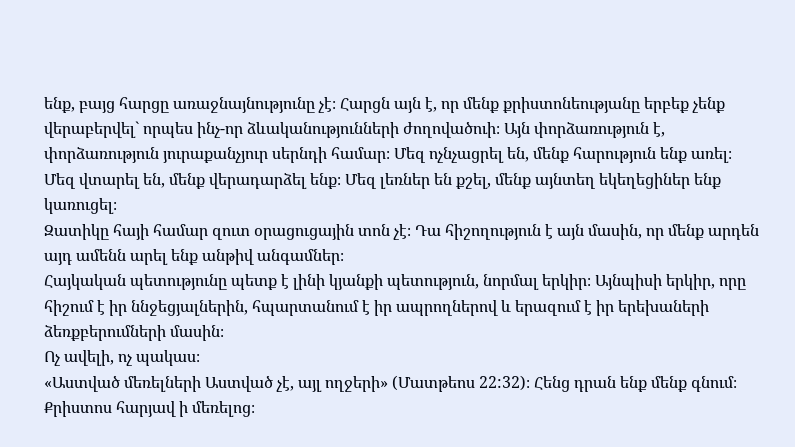ենք, բայց հարցը առաջնայնությունը չէ։ Հարցն այն է, որ մենք քրիստոնեությանը երբեք չենք վերաբերվել` որպես ինչ-որ ձևականությունների ժողովածուի։ Այն փորձառություն է, փորձառություն յուրաքանչյուր սերնդի համար։ Մեզ ոչնչացրել են, մենք հարություն ենք առել։ Մեզ վտարել են, մենք վերադարձել ենք։ Մեզ լեռներ են քշել, մենք այնտեղ եկեղեցիներ ենք կառուցել։
Զատիկը հայի համար զուտ օրացուցային տոն չէ։ Դա հիշողություն է այն մասին, որ մենք արդեն այդ ամենն արել ենք անթիվ անգամներ։
Հայկական պետությունը պետք է լինի կյանքի պետություն, նորմալ երկիր։ Այնպիսի երկիր, որը հիշում է իր ննջեցյալներին, հպարտանում է իր ապրողներով և երազում է իր երեխաների ձեռքբերումների մասին։
Ոչ ավելի, ոչ պակաս։
«Աստված մեռելների Աստված չէ, այլ ողջերի» (Մատթեոս 22:32)։ Հենց դրան ենք մենք գնում։
Քրիստոս հարյավ ի մեռելոց։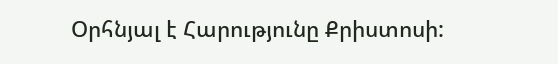Օրհնյալ է Հարությունը Քրիստոսի: